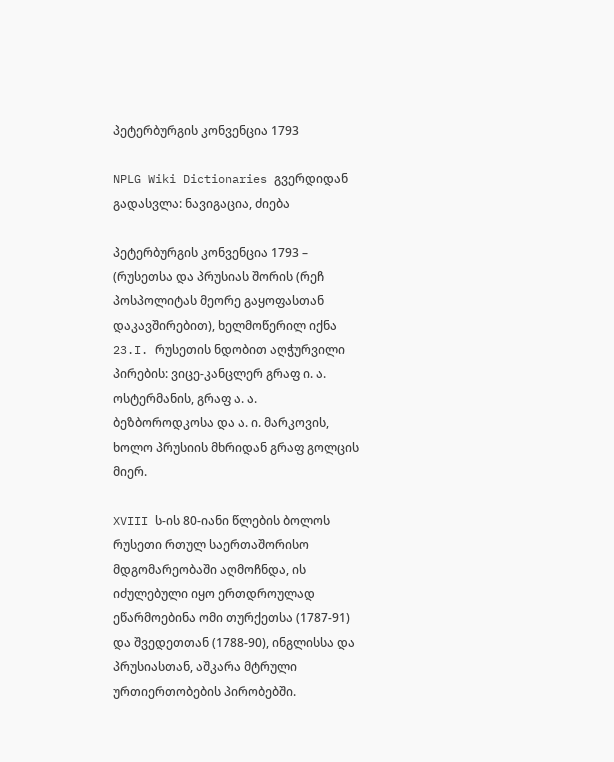პეტერბურგის კონვენცია 1793

NPLG Wiki Dictionaries გვერდიდან
გადასვლა: ნავიგაცია, ძიება

პეტერბურგის კონვენცია 1793 – (რუსეთსა და პრუსიას შორის (რეჩ პოსპოლიტას მეორე გაყოფასთან დაკავშირებით), ხელმოწერილ იქნა 23.I. რუსეთის ნდობით აღჭურვილი პირების: ვიცე-კანცლერ გრაფ ი. ა. ოსტერმანის, გრაფ ა. ა. ბეზბოროდკოსა და ა. ი. მარკოვის, ხოლო პრუსიის მხრიდან გრაფ გოლცის მიერ.

XVIII ს-ის 80-იანი წლების ბოლოს რუსეთი რთულ საერთაშორისო მდგომარეობაში აღმოჩნდა, ის იძულებული იყო ერთდროულად ეწარმოებინა ომი თურქეთსა (1787-91) და შვედეთთან (1788-90), ინგლისსა და პრუსიასთან, აშკარა მტრული ურთიერთობების პირობებში.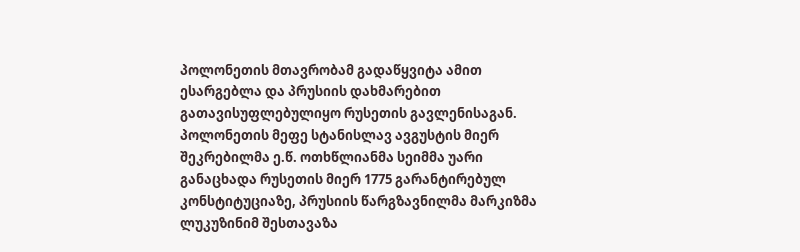პოლონეთის მთავრობამ გადაწყვიტა ამით ესარგებლა და პრუსიის დახმარებით გათავისუფლებულიყო რუსეთის გავლენისაგან. პოლონეთის მეფე სტანისლავ ავგუსტის მიერ შეკრებილმა ე.წ. ოთხწლიანმა სეიმმა უარი განაცხადა რუსეთის მიერ 1775 გარანტირებულ კონსტიტუციაზე, პრუსიის წარგზავნილმა მარკიზმა ლუკუზინიმ შესთავაზა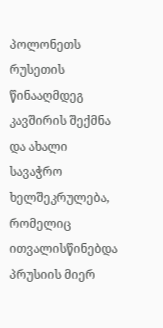პოლონეთს რუსეთის წინააღმდეგ კავშირის შექმნა და ახალი სავაჭრო ხელშეკრულება, რომელიც ითვალისწინებდა პრუსიის მიერ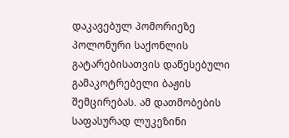დაკავებულ პომორიეზე პოლონური საქონლის გატარებისათვის დაწესებული გამაკოტრებელი ბაჟის შემცირებას. ამ დათმობების საფასურად ლუკეზინი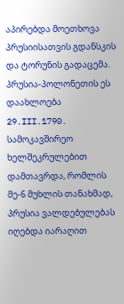აპირებდა მოეთხოვა პრუსიისათვის გდანსკის და ტორუნის გადაცემა. პრუსია-პოლონეთის ეს დაახლოება 29.III.1790. სამოკავშირეო ხელშეკრულებით დამთავრდა, რომლის მე-6 მუხლის თანახმად, პრუსია ვალდებულებას იღებდა იარაღით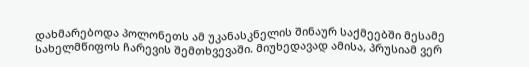დახმარებოდა პოლონეთს ამ უკანასკნელის შინაურ საქმეებში მესამე სახელმწიფოს ჩარევის შემთხვევაში. მიუხედავად ამისა, პრუსიამ ვერ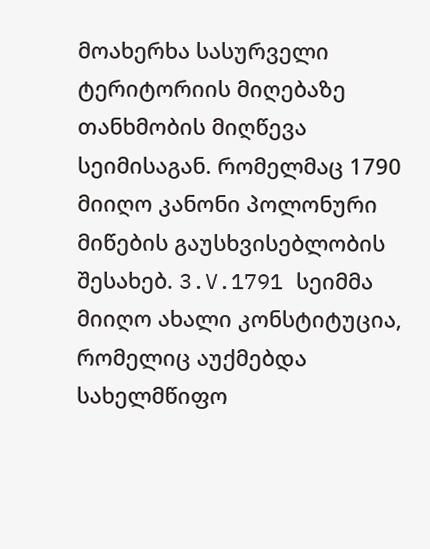მოახერხა სასურველი ტერიტორიის მიღებაზე თანხმობის მიღწევა სეიმისაგან. რომელმაც 1790 მიიღო კანონი პოლონური მიწების გაუსხვისებლობის შესახებ. 3.V.1791 სეიმმა მიიღო ახალი კონსტიტუცია, რომელიც აუქმებდა სახელმწიფო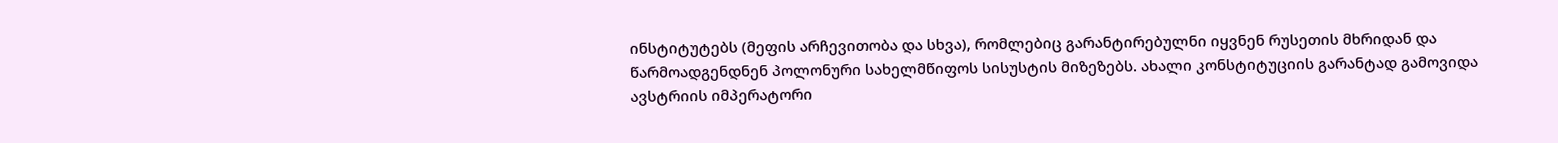ინსტიტუტებს (მეფის არჩევითობა და სხვა), რომლებიც გარანტირებულნი იყვნენ რუსეთის მხრიდან და წარმოადგენდნენ პოლონური სახელმწიფოს სისუსტის მიზეზებს. ახალი კონსტიტუციის გარანტად გამოვიდა ავსტრიის იმპერატორი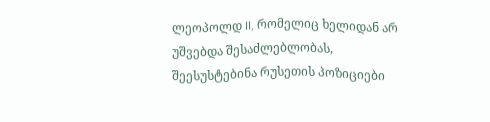ლეოპოლდ II, რომელიც ხელიდან არ უშვებდა შესაძლებლობას, შეესუსტებინა რუსეთის პოზიციები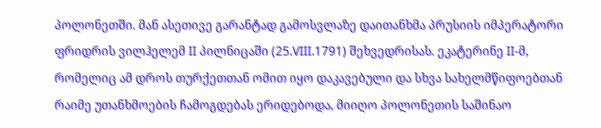პოლონეთში. მან ასეთივე გარანტად გამოსვლაზე დაითანხმა პრუსიის იმპერატორი ფრიდრის ვილჰელემ II პილნიცაში (25.VIII.1791) შეხვედრისას. ეკატერინე II-მ, რომელიც ამ დროს თურქეთთან ომით იყო დაკავებული და სხვა სახელმწიფოებთან რაიმე უთანხმოების ჩამოგდებას ერიდებოდა, მიიღო პოლონეთის საშინაო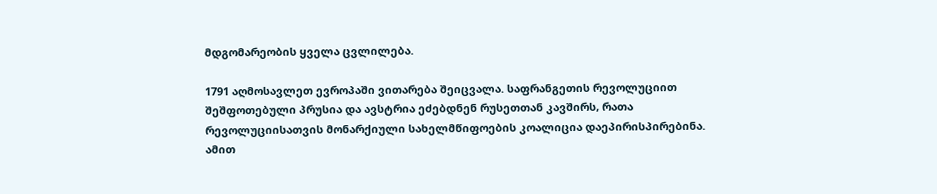მდგომარეობის ყველა ცვლილება.

1791 აღმოსავლეთ ევროპაში ვითარება შეიცვალა. საფრანგეთის რევოლუციით შეშფოთებული პრუსია და ავსტრია ეძებდნენ რუსეთთან კავშირს, რათა რევოლუციისათვის მონარქიული სახელმწიფოების კოალიცია დაეპირისპირებინა. ამით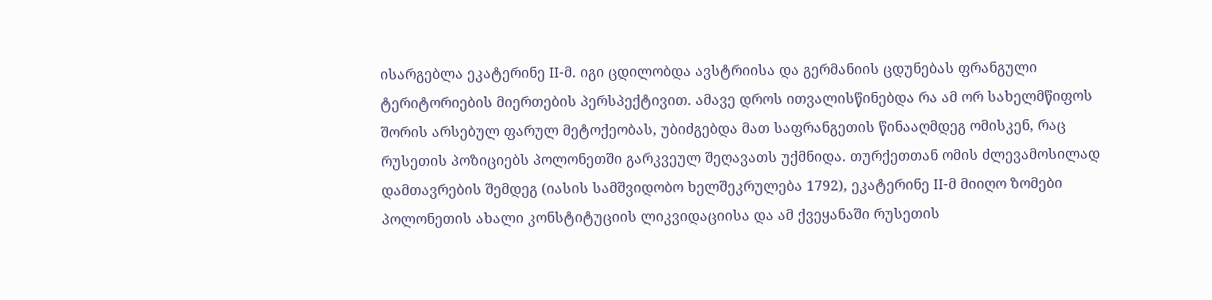ისარგებლა ეკატერინე II-მ. იგი ცდილობდა ავსტრიისა და გერმანიის ცდუნებას ფრანგული ტერიტორიების მიერთების პერსპექტივით. ამავე დროს ითვალისწინებდა რა ამ ორ სახელმწიფოს შორის არსებულ ფარულ მეტოქეობას, უბიძგებდა მათ საფრანგეთის წინააღმდეგ ომისკენ, რაც რუსეთის პოზიციებს პოლონეთში გარკვეულ შეღავათს უქმნიდა. თურქეთთან ომის ძლევამოსილად დამთავრების შემდეგ (იასის სამშვიდობო ხელშეკრულება 1792), ეკატერინე II-მ მიიღო ზომები პოლონეთის ახალი კონსტიტუციის ლიკვიდაციისა და ამ ქვეყანაში რუსეთის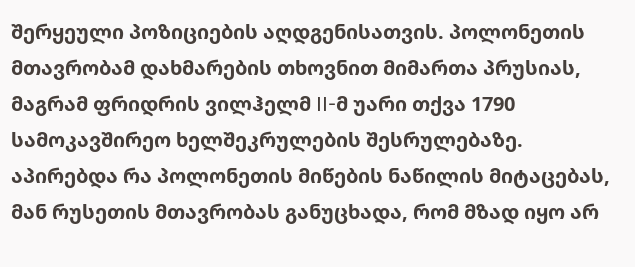შერყეული პოზიციების აღდგენისათვის. პოლონეთის მთავრობამ დახმარების თხოვნით მიმართა პრუსიას, მაგრამ ფრიდრის ვილჰელმ II-მ უარი თქვა 1790 სამოკავშირეო ხელშეკრულების შესრულებაზე. აპირებდა რა პოლონეთის მიწების ნაწილის მიტაცებას, მან რუსეთის მთავრობას განუცხადა, რომ მზად იყო არ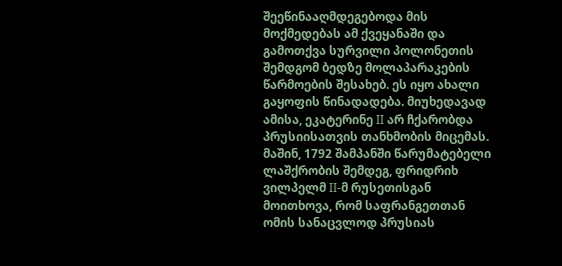შეეწინააღმდეგებოდა მის მოქმედებას ამ ქვეყანაში და გამოთქვა სურვილი პოლონეთის შემდგომ ბედზე მოლაპარაკების წარმოების შესახებ. ეს იყო ახალი გაყოფის წინადადება. მიუხედავად ამისა, ეკატერინე II არ ჩქარობდა პრუსიისათვის თანხმობის მიცემას. მაშინ, 1792 შამპანში წარუმატებელი ლაშქრობის შემდეგ, ფრიდრიხ ვილპელმ II-მ რუსეთისგან მოითხოვა, რომ საფრანგეთთან ომის სანაცვლოდ პრუსიას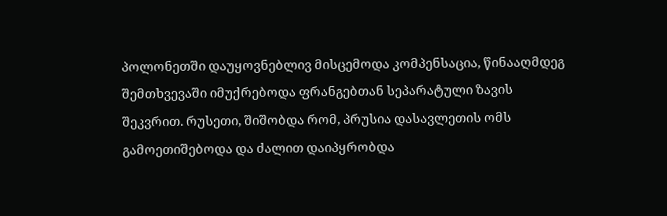პოლონეთში დაუყოვნებლივ მისცემოდა კომპენსაცია, წინააღმდეგ შემთხვევაში იმუქრებოდა ფრანგებთან სეპარატული ზავის შეკვრით. რუსეთი, შიშობდა რომ, პრუსია დასავლეთის ომს გამოეთიშებოდა და ძალით დაიპყრობდა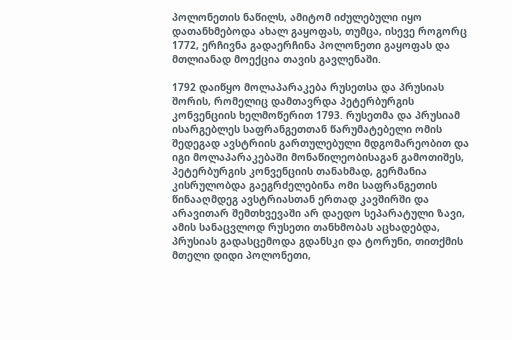პოლონეთის ნაწილს, ამიტომ იძულებული იყო დათანხმებოდა ახალ გაყოფას, თუმცა, ისევე როგორც 1772, ერჩივნა გადაერჩინა პოლონეთი გაყოფას და მთლიანად მოექცია თავის გავლენაში.

1792 დაიწყო მოლაპარაკება რუსეთსა და პრუსიას შორის, რომელიც დამთავრდა პეტერბურგის კონვენციის ხელმოწერით 1793. რუსეთმა და პრუსიამ ისარგებლეს საფრანგეთთან წარუმატებელი ომის შედეგად ავსტრიის გართულებული მდგომარეობით და იგი მოლაპარაკებაში მონაწილეობისაგან გამოთიშეს, პეტერბურგის კონვენციის თანახმად, გერმანია კისრულობდა გაეგრძელებინა ომი საფრანგეთის წინააღმდეგ ავსტრიასთან ერთად კავშირში და არავითარ შემთხვევაში არ დაედო სეპარატული ზავი, ამის სანაცვლოდ რუსეთი თანხმობას აცხადებდა, პრუსიას გადასცემოდა გდანსკი და ტორუნი, თითქმის მთელი დიდი პოლონეთი,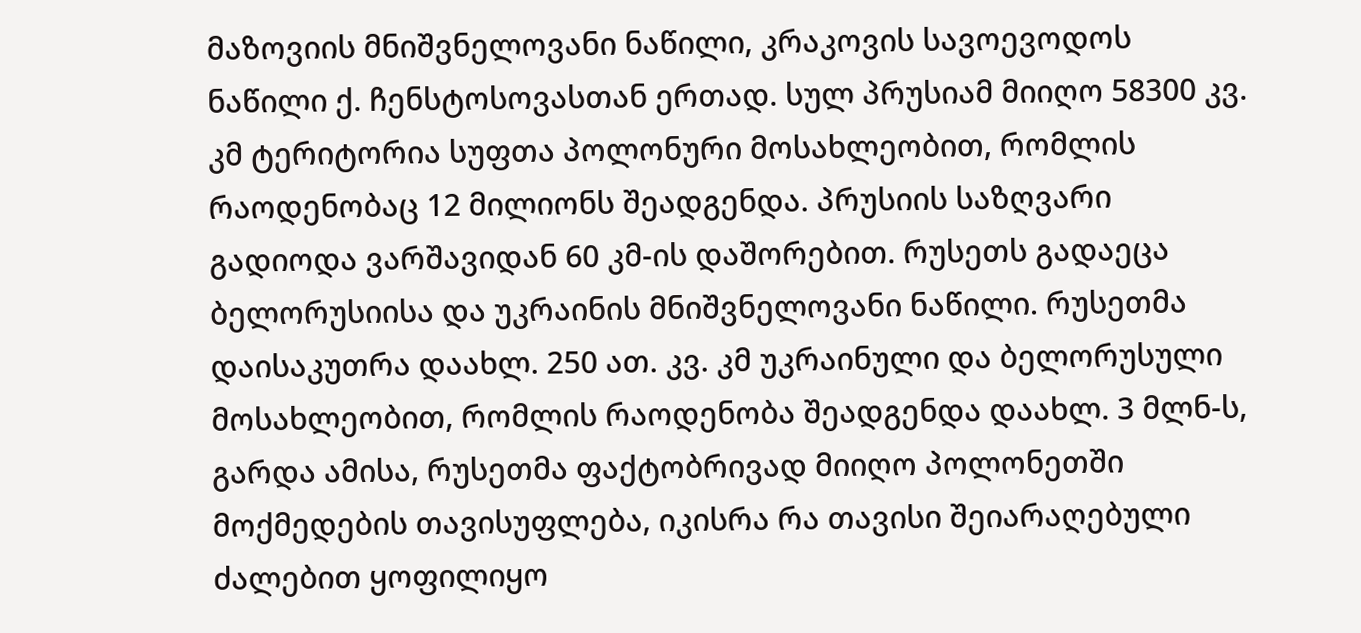მაზოვიის მნიშვნელოვანი ნაწილი, კრაკოვის სავოევოდოს ნაწილი ქ. ჩენსტოსოვასთან ერთად. სულ პრუსიამ მიიღო 58300 კვ. კმ ტერიტორია სუფთა პოლონური მოსახლეობით, რომლის რაოდენობაც 12 მილიონს შეადგენდა. პრუსიის საზღვარი გადიოდა ვარშავიდან 60 კმ-ის დაშორებით. რუსეთს გადაეცა ბელორუსიისა და უკრაინის მნიშვნელოვანი ნაწილი. რუსეთმა დაისაკუთრა დაახლ. 250 ათ. კვ. კმ უკრაინული და ბელორუსული მოსახლეობით, რომლის რაოდენობა შეადგენდა დაახლ. 3 მლნ-ს, გარდა ამისა, რუსეთმა ფაქტობრივად მიიღო პოლონეთში მოქმედების თავისუფლება, იკისრა რა თავისი შეიარაღებული ძალებით ყოფილიყო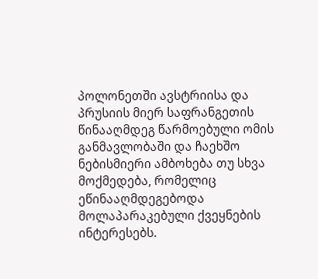პოლონეთში ავსტრიისა და პრუსიის მიერ საფრანგეთის წინააღმდეგ წარმოებული ომის განმავლობაში და ჩაეხშო ნებისმიერი ამბოხება თუ სხვა მოქმედება, რომელიც ეწინააღმდეგებოდა მოლაპარაკებული ქვეყნების ინტერესებს.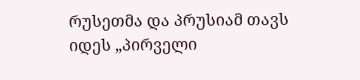რუსეთმა და პრუსიამ თავს იდეს „პირველი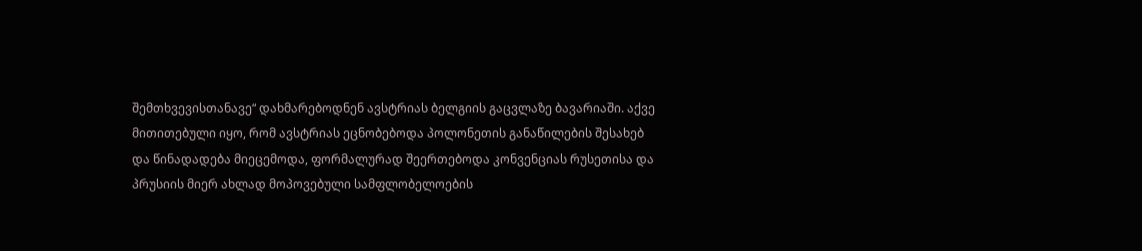შემთხვევისთანავე“ დახმარებოდნენ ავსტრიას ბელგიის გაცვლაზე ბავარიაში. აქვე მითითებული იყო, რომ ავსტრიას ეცნობებოდა პოლონეთის განაწილების შესახებ და წინადადება მიეცემოდა, ფორმალურად შეერთებოდა კონვენციას რუსეთისა და პრუსიის მიერ ახლად მოპოვებული სამფლობელოების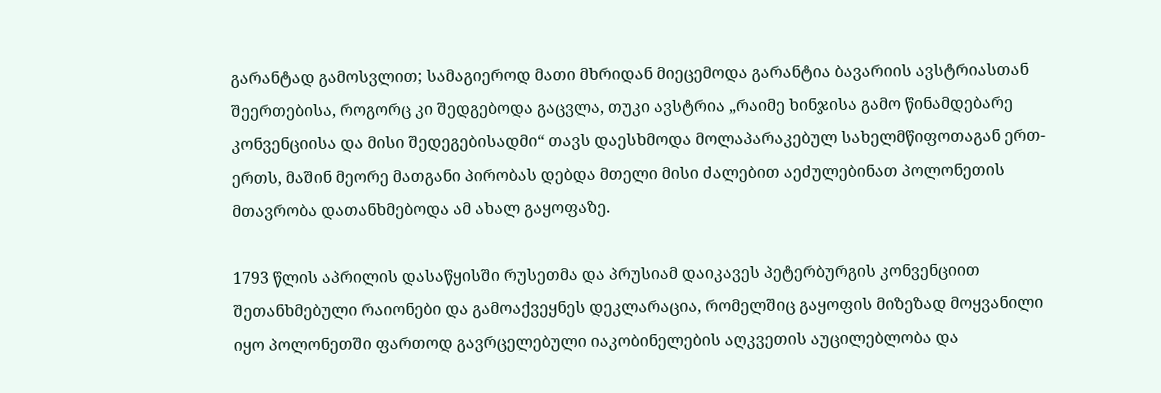გარანტად გამოსვლით; სამაგიეროდ მათი მხრიდან მიეცემოდა გარანტია ბავარიის ავსტრიასთან შეერთებისა, როგორც კი შედგებოდა გაცვლა, თუკი ავსტრია „რაიმე ხინჯისა გამო წინამდებარე კონვენციისა და მისი შედეგებისადმი“ თავს დაესხმოდა მოლაპარაკებულ სახელმწიფოთაგან ერთ-ერთს, მაშინ მეორე მათგანი პირობას დებდა მთელი მისი ძალებით აეძულებინათ პოლონეთის მთავრობა დათანხმებოდა ამ ახალ გაყოფაზე.

1793 წლის აპრილის დასაწყისში რუსეთმა და პრუსიამ დაიკავეს პეტერბურგის კონვენციით შეთანხმებული რაიონები და გამოაქვეყნეს დეკლარაცია, რომელშიც გაყოფის მიზეზად მოყვანილი იყო პოლონეთში ფართოდ გავრცელებული იაკობინელების აღკვეთის აუცილებლობა და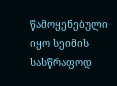წამოყენებული იყო სეიმის სასწრაფოდ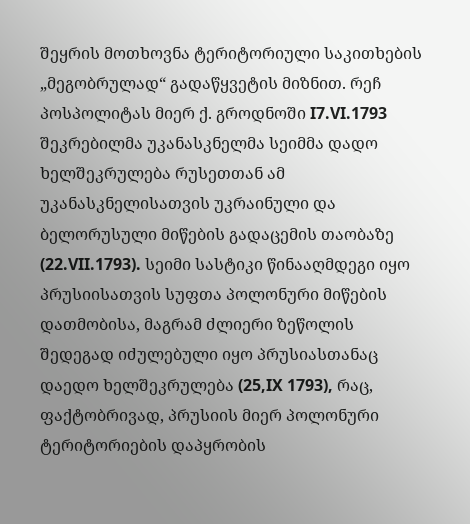შეყრის მოთხოვნა ტერიტორიული საკითხების „მეგობრულად“ გადაწყვეტის მიზნით. რეჩ პოსპოლიტას მიერ ქ. გროდნოში I7.VI.1793 შეკრებილმა უკანასკნელმა სეიმმა დადო ხელშეკრულება რუსეთთან ამ უკანასკნელისათვის უკრაინული და ბელორუსული მიწების გადაცემის თაობაზე (22.VII.1793). სეიმი სასტიკი წინააღმდეგი იყო პრუსიისათვის სუფთა პოლონური მიწების დათმობისა, მაგრამ ძლიერი ზეწოლის შედეგად იძულებული იყო პრუსიასთანაც დაედო ხელშეკრულება (25,IX 1793), რაც, ფაქტობრივად, პრუსიის მიერ პოლონური ტერიტორიების დაპყრობის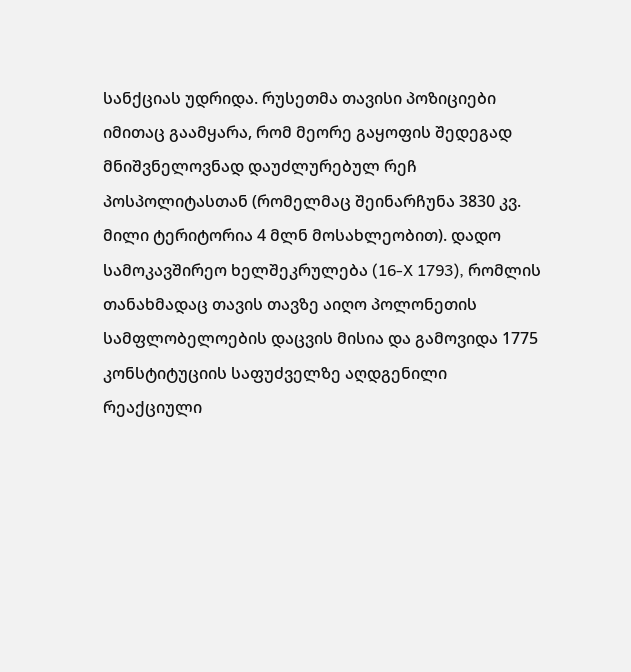სანქციას უდრიდა. რუსეთმა თავისი პოზიციები იმითაც გაამყარა, რომ მეორე გაყოფის შედეგად მნიშვნელოვნად დაუძლურებულ რეჩ პოსპოლიტასთან (რომელმაც შეინარჩუნა 3830 კვ. მილი ტერიტორია 4 მლნ მოსახლეობით). დადო სამოკავშირეო ხელშეკრულება (16-X 1793), რომლის თანახმადაც თავის თავზე აიღო პოლონეთის სამფლობელოების დაცვის მისია და გამოვიდა 1775 კონსტიტუციის საფუძველზე აღდგენილი რეაქციული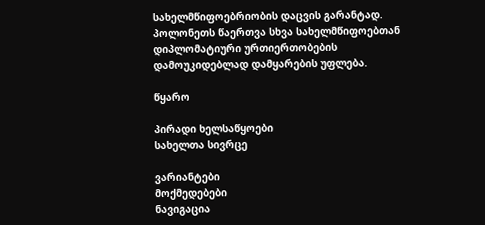სახელმწიფოებრიობის დაცვის გარანტად. პოლონეთს წაერთვა სხვა სახელმწიფოებთან დიპლომატიური ურთიერთობების დამოუკიდებლად დამყარების უფლება.

წყარო

პირადი ხელსაწყოები
სახელთა სივრცე

ვარიანტები
მოქმედებები
ნავიგაცია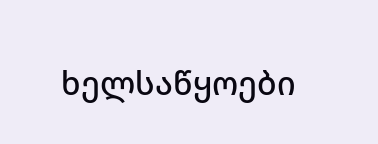ხელსაწყოები